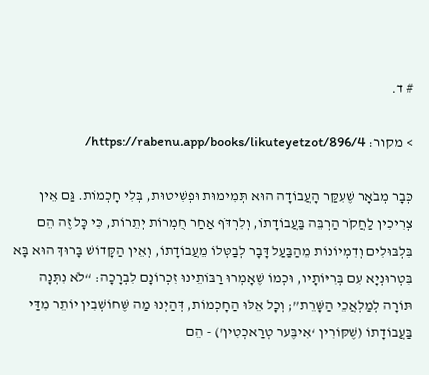# ד.

> מקור: https://rabenu.app/books/likuteyetzot/896/4/

כְּבָר מְבֹאָר שֶׁעִקַּר הָעֲבוֹדָה הוּא תְּמִימוּת וּפְשִׁיטוּת, בְּלִי חָכְמוֹת. גַּם אֵין צְרִיכִין לַחֲקֹר הַרְבֵּה בַּעֲבוֹדָתוֹ, וְלִרְדֹּף אַחַר חֻמְרוֹת יְתֵרוֹת, כִּי כָּל זֶה הֵם בִּלְבּוּלִים וְדִמְיוֹנוֹת מֵהַבַּעַל דָּבָר לְבַטְּלוֹ מֵעֲבוֹדָתוֹ, וְאֵין הַקָּדוֹשׁ בָּרוּךְ הוּא בָּא בִּטְרוּנְיָא עִם בְּרִיּוֹתָיו, וּכְמוֹ שֶׁאָמְרוּ רַבּוֹתֵינוּ זִכְרוֹנָם לִבְרָכָה: “לֹא נִתְּנָה תּוֹרָה לְמַלְאֲכֵי הַשָּׁרֵת”; וְכָל אֵלּוּ הַחָכְמוֹת, דְּהַיְנוּ מַה שֶּׁחוֹשְׁבִין יוֹתֵר מִדַּי בַּעֲבוֹדָתוֹ (שֶׁקּוֹרִין ‘אִיבֶּער טְרַאכְטִין’) - הֵם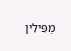מַפִּילִין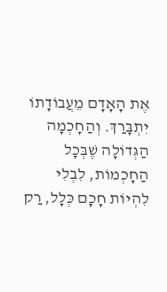אֶת הָאָדָם מֵעֲבוֹדָתוֹ יִתְבָּרַךְ. וְהַחָכְמָה הַגְּדוֹלָה שֶׁבְּכָל הַחָכְמוֹת, לִבְלִי לִהְיוֹת חָכָם כְּלָל, רַק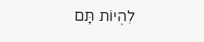לִהְיוֹת תָּם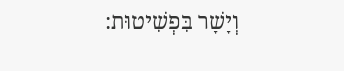וְיָשָׁר בִּפְשִׁיטוּת: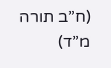(ח”ב תורה מ”ד)